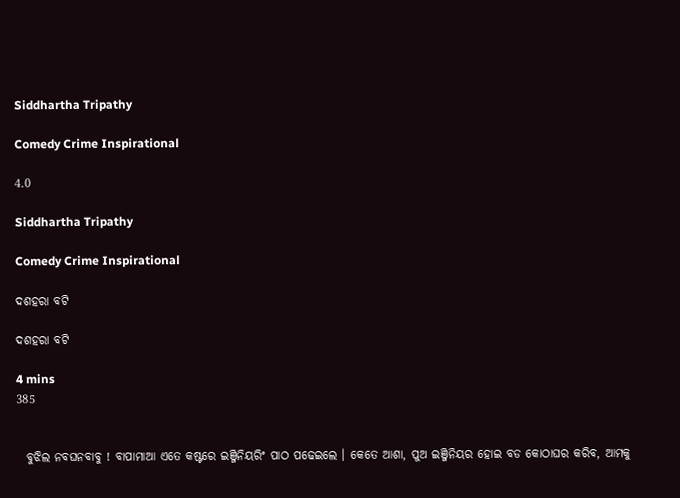Siddhartha Tripathy

Comedy Crime Inspirational

4.0

Siddhartha Tripathy

Comedy Crime Inspirational

ଦଶହରା ବଟି

ଦଶହରା ବଟି

4 mins
385


  ବୁଝିଲ ନବଘନବାବୁ ! ବାପାମାଆ ଏତେ କଷ୍ଟରେ ଇଞ୍ଜିନିୟରିଂ ପାଠ ପଢେଇଲେ । କେତେ ଆଶା, ପୁଅ ଇଞ୍ଜିନିୟର ହୋଇ ବଡ କୋଠାଘର କରିବ, ଆମକୁ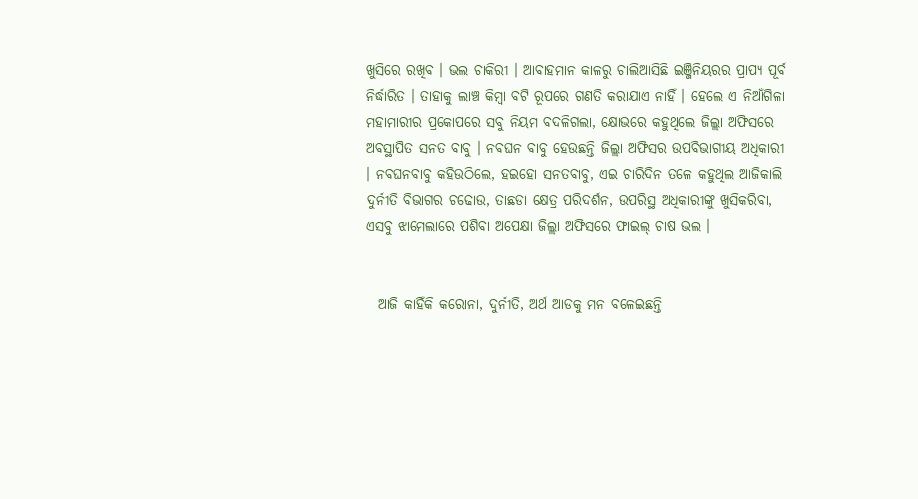ଖୁସିରେ ରଖିବ । ଭଲ ଚାକିରୀ । ଆବାହମାନ କାଳରୁ ଚାଲିଆସିଛି ଇଞ୍ଜିନିୟରର ପ୍ରାପ୍ୟ ପୂର୍ବ ନିର୍ଦ୍ଧାରିତ । ତାହାକୁ ଲାଞ୍ଚ କିମ୍ୱା ବଟି ରୂପରେ ଗଣତି କରାଯାଏ ନାହିଁ । ହେଲେ ଏ ନିଆଁଗିଳା ମହାମାରୀର ପ୍ରକୋପରେ ସବୁ ନିୟମ ବଦଳିଗଲା, କ୍ଷୋଭରେ କହୁଥିଲେ ଜିଲ୍ଲା ଅଫିସରେ ଅବସ୍ଥାପିତ ସନତ ବାବୁ । ନବଘନ ବାବୁ ହେଉଛନ୍ତି ଜିଲ୍ଲା ଅଫିସର ଉପବିଭାଗୀୟ ଅଧିକାରୀ । ନବଘନବାବୁ କହିଉଠିଲେ, ହଇହୋ ସନତବାବୁ, ଏଇ ଚାରିଦିନ ତଳେ କହୁଥିଲ ଆଜିକାଲି ଦୁର୍ନୀତି ବିଭାଗର ଚଢୋଉ, ତାଛଡା କ୍ଷେତ୍ର ପରିଦର୍ଶନ, ଉପରିସ୍ଥ ଅଧିକାରୀଙ୍କୁ ଖୁସିକରିବା, ଏସବୁ ଝାମେଲାରେ ପଶିବା ଅପେକ୍ଷା ଜିଲ୍ଲା ଅଫିସରେ ଫାଇଲ୍ ଚାଷ ଭଲ ।


  ଆଜି କାହିଁକି କରୋନା, ଦୁର୍ନୀତି, ଅର୍ଥ ଆଡକୁ ମନ ବଳେଇଛନ୍ତି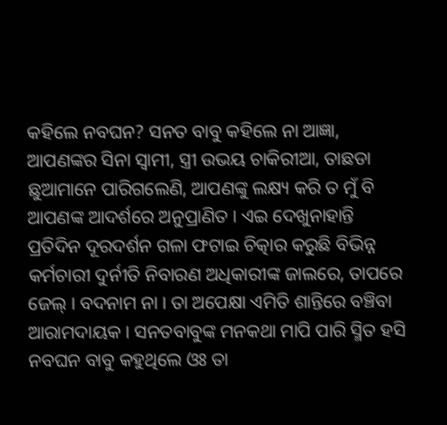କହିଲେ ନବଘନ? ସନତ ବାବୁ କହିଲେ ନା ଆଜ୍ଞା, ଆପଣଙ୍କର ସିନା ସ୍ୱାମୀ, ସ୍ତ୍ରୀ ଉଭୟ ଚାକିରୀଆ, ତାଛଡା ଛୁଆମାନେ ପାରିଗଲେଣି, ଆପଣଙ୍କୁ ଲକ୍ଷ୍ୟ କରି ତ ମୁଁ ବି ଆପଣଙ୍କ ଆଦର୍ଶରେ ଅନୁପ୍ରାଣିତ । ଏଇ ଦେଖୁନାହାନ୍ତି ପ୍ରତିଦିନ ଦୂରଦର୍ଶନ ଗଳା ଫଟାଇ ଚିତ୍କାର କରୁଛି ବିଭିନ୍ନ କର୍ମଚାରୀ ଦୁର୍ନୀତି ନିବାରଣ ଅଧିକାରୀଙ୍କ ଜାଲରେ, ତାପରେ ଜେଲ୍ । ବଦନାମ ନା । ତା ଅପେକ୍ଷା ଏମିତି ଶାନ୍ତିରେ ବଞ୍ଚିବା ଆରାମଦାୟକ । ସନତବାବୁଙ୍କ ମନକଥା ମାପି ପାରି ସ୍ମିତ ହସି ନବଘନ ବାବୁ କହୁଥିଲେ ଓଃ ତା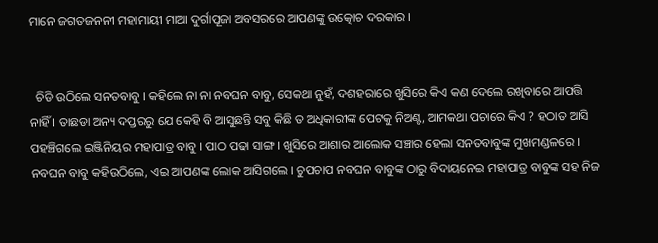ମାନେ ଜଗତଜନନୀ ମହାମାୟୀ ମାଆ ଦୁର୍ଗାପୂଜା ଅବସରରେ ଆପଣଙ୍କୁ ଉତ୍କୋଚ ଦରକାର ।


  ଚିଡି ଉଠିଲେ ସନତବାବୁ । କହିଲେ ନା ନା ନବଘନ ବାବୁ, ସେକଥା ନୁହଁ, ଦଶହରାରେ ଖୁସିରେ କିଏ କଣ ଦେଲେ ରଖିବାରେ ଆପତ୍ତି ନାହିଁ । ତାଛଡା ଅନ୍ୟ ଦପ୍ତରରୁ ଯେ କେହି ବି ଆସୁଛନ୍ତି ସବୁ କିଛି ତ ଅଧିକାରୀଙ୍କ ପେଟକୁ ନିଅଣ୍ଟ, ଆମକଥା ପଚାରେ କିଏ ? ହଠାତ ଆସି ପହଞ୍ଚିଗଲେ ଇଞ୍ଜିନିୟର ମହାପାତ୍ର ବାବୁ । ପାଠ ପଢା ସାଙ୍ଗ । ଖୁସିରେ ଆଶାର ଆଲୋକ ସଞ୍ଚାର ହେଲା ସନତବାବୁଙ୍କ ମୁଖମଣ୍ଡଳରେ । ନବଘନ ବାବୁ କହିଉଠିଲେ, ଏଇ ଆପଣଙ୍କ ଲୋକ ଆସିଗଲେ । ଚୁପଚାପ ନବଘନ ବାବୁଙ୍କ ଠାରୁ ବିଦାୟନେଇ ମହାପାତ୍ର ବାବୁଙ୍କ ସହ ନିଜ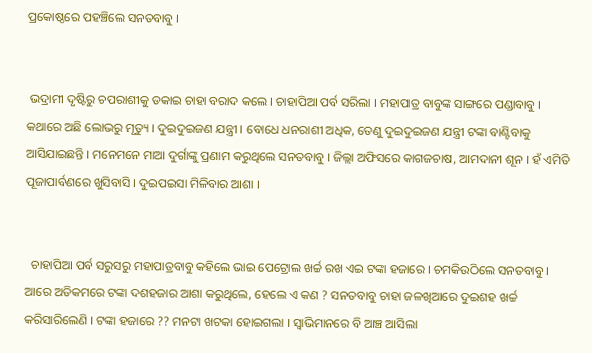ପ୍ରକୋଷ୍ଠରେ ପହଞ୍ଚିଲେ ସନତବାବୁ ।


 ଭଦ୍ରାମୀ ଦୃଷ୍ଟିରୁ ଚପରାଶୀକୁ ଡକାଇ ଚାହା ବରାଦ କଲେ । ଚାହାପିଆ ପର୍ବ ସରିଲା । ମହାପାତ୍ର ବାବୁଙ୍କ ସାଙ୍ଗରେ ପଣ୍ଡାବାବୁ । କଥାରେ ଅଛି ଲୋଭରୁ ମୃତ୍ୟୁ । ଦୁଇଦୁଇଜଣ ଯନ୍ତ୍ରୀ । ବୋଧେ ଧନରାଶୀ ଅଧିକ, ତେଣୁ ଦୁଇଦୁଇଜଣ ଯନ୍ତ୍ରୀ ଟଙ୍କା ବାଣ୍ଟିବାକୁ ଆସିଯାଇଛନ୍ତି । ମନେମନେ ମାଆ ଦୁର୍ଗାଙ୍କୁ ପ୍ରଣାମ କରୁଥିଲେ ସନତବାବୁ । ଜିଲ୍ଲା ଅଫିସରେ କାଗଜଚାଷ, ଆମଦାନୀ ଶୂନ । ହଁ ଏମିତି ପୂଜାପାର୍ବଣରେ ଖୁସିବାସି । ଦୁଇପଇସା ମିଳିବାର ଆଶା ।


  ଚାହାପିଆ ପର୍ବ ସରୁସରୁ ମହାପାତ୍ରବାବୁ କହିଲେ ଭାଇ ପେଟ୍ରୋଲ ଖର୍ଚ୍ଚ ରଖ ଏଇ ଟଙ୍କା ହଜାରେ । ଚମକିଉଠିଲେ ସନତବାବୁ । ଆରେ ଅତିକମରେ ଟଙ୍କା ଦଶହଜାର ଆଶା କରୁଥିଲେ, ହେଲେ ଏ କଣ ? ସନତବାବୁ ଚାହା ଜଳଖିଆରେ ଦୁଇଶହ ଖର୍ଚ୍ଚ କରିସାରିଲେଣି । ଟଙ୍କା ହଜାରେ ?? ମନଟା ଖଟକା ହୋଇଗଲା । ସ୍ଵାଭିମାନରେ ବି ଆଞ୍ଚ ଆସିଲା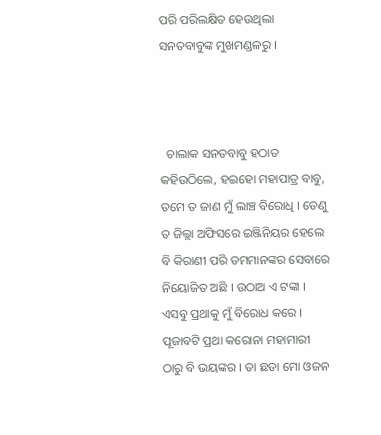ପରି ପରିଲକ୍ଷିତ ହେଉଥିଲା ସନତବାବୁଙ୍କ ମୁଖମଣ୍ଡଳରୁ ।



  ଚାଲାକ ସନତବାବୁ ହଠାତ କହିଉଠିଲେ, ହଇହୋ ମହାପାତ୍ର ବାବୁ, ତମେ ତ ଜାଣ ମୁଁ ଲାଞ୍ଚ ବିରୋଧି । ତେଣୁ ତ ଜିଲ୍ଲା ଅଫିସରେ ଇଞ୍ଜିନିୟର ହେଲେ ବି କିରାଣୀ ପରି ତମମାନଙ୍କର ସେବାରେ ନିୟୋଜିତ ଅଛି । ଉଠାଅ ଏ ଟଙ୍କା । ଏସବୁ ପ୍ରଥାକୁ ମୁଁ ବିରୋଧ କରେ । ପୂଜାବଟି ପ୍ରଥା କରୋନା ମହାମାରୀ ଠାରୁ ବି ଭୟଙ୍କର । ତା ଛଡା ମୋ ଓଜନ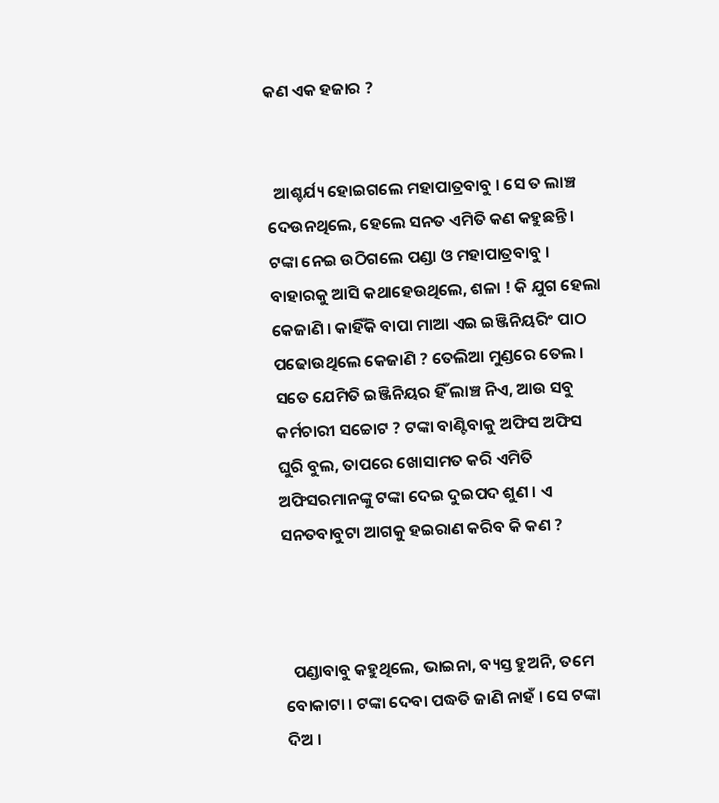କଣ ଏକ ହଜାର ?


  ଆଶ୍ଚର୍ଯ୍ୟ ହୋଇଗଲେ ମହାପାତ୍ରବାବୁ । ସେ ତ ଲାଞ୍ଚ ଦେଉନଥିଲେ, ହେଲେ ସନତ ଏମିତି କଣ କହୁଛନ୍ତି । ଟଙ୍କା ନେଇ ଉଠିଗଲେ ପଣ୍ଡା ଓ ମହାପାତ୍ରବାବୁ । ବାହାରକୁ ଆସି କଥାହେଉଥିଲେ, ଶଳା ! କି ଯୁଗ ହେଲା କେଜାଣି । କାହିଁକି ବାପା ମାଆ ଏଇ ଇଞ୍ଜିନିୟରିଂ ପାଠ ପଢୋଉଥିଲେ କେଜାଣି ? ତେଲିଆ ମୁଣ୍ଡରେ ତେଲ । ସତେ ଯେମିତି ଇଞ୍ଜିନିୟର ହିଁ ଲାଞ୍ଚ ନିଏ, ଆଉ ସବୁ କର୍ମଚାରୀ ସଚ୍ଚୋଟ ? ଟଙ୍କା ବାଣ୍ଟିବାକୁ ଅଫିସ ଅଫିସ ଘୁରି ବୁଲ, ତାପରେ ଖୋସାମତ କରି ଏମିତି ଅଫିସରମାନଙ୍କୁ ଟଙ୍କା ଦେଇ ଦୁଇପଦ ଶୁଣ । ଏ ସନତବାବୁଟା ଆଗକୁ ହଇରାଣ କରିବ କି କଣ ?



  ପଣ୍ଡାବାବୁ କହୁଥିଲେ, ଭାଇନା, ବ୍ୟସ୍ତ ହୁଅନି, ତମେ ବୋକାଟା । ଟଙ୍କା ଦେବା ପଦ୍ଧତି ଜାଣି ନାହଁ । ସେ ଟଙ୍କା ଦିଅ ।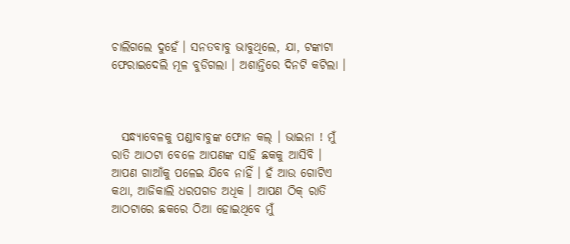ଚାଲିଗଲେ ଦୁହେଁ । ସନତବାବୁ ଭାବୁଥିଲେ, ଯା, ଟଙ୍କାଟା ଫେରାଇଦେଲି ମୂଳ ବୁଡିଗଲା । ଅଶାନ୍ତିରେ ଦିନଟି କଟିଲା ।



  ସନ୍ଧ୍ୟାବେଳକୁ ପଣ୍ଡାବାବୁଙ୍କ ଫୋନ କଲ୍ । ଭାଇନା ! ମୁଁ ରାତି ଆଠଟା ବେଳେ ଆପଣଙ୍କ ସାହି ଛକକୁ ଆସିବି । ଆପଣ ଗାଆଁକୁ ପଳେଇ ଯିବେ ନାହିଁ । ହଁ ଆଉ ଗୋଟିଏ କଥା, ଆଜିକାଲି ଧରପଗଡ ଅଧିକ । ଆପଣ ଠିକ୍ ରାତି ଆଠଟାରେ ଛକରେ ଠିଆ ହୋଇଥିବେ ମୁଁ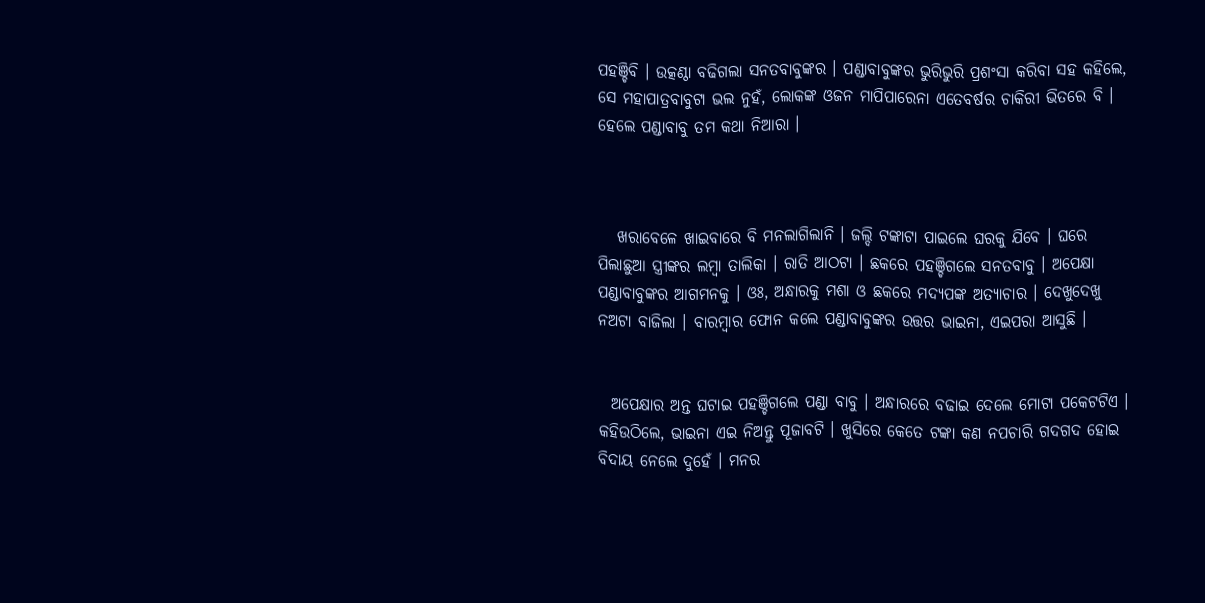ପହଞ୍ଚିବି । ଉତ୍କଣ୍ଠା ବଢିଗଲା ସନତବାବୁଙ୍କର । ପଣ୍ଡାବାବୁଙ୍କର ଭୁରିଭୁରି ପ୍ରଶଂସା କରିବା ସହ କହିଲେ, ସେ ମହାପାତ୍ରବାବୁଟା ଭଲ ନୁହଁ, ଲୋକଙ୍କ ଓଜନ ମାପିପାରେନା ଏତେବର୍ଷର ଚାକିରୀ ଭିତରେ ବି । ହେଲେ ପଣ୍ଡାବାବୁ ତମ କଥା ନିଆରା ।



   ଖରାବେଳେ ଖାଇବାରେ ବି ମନଲାଗିଲାନି । ଜଲ୍ଦି ଟଙ୍କାଟା ପାଇଲେ ଘରକୁ ଯିବେ । ଘରେ ପିଲାଛୁଆ ସ୍ତ୍ରୀଙ୍କର ଲମ୍ୱା ତାଲିକା । ରାତି ଆଠଟା । ଛକରେ ପହଞ୍ଚିଗଲେ ସନତବାବୁ । ଅପେକ୍ଷା ପଣ୍ଡାବାବୁଙ୍କର ଆଗମନକୁ । ଓଃ, ଅନ୍ଧାରକୁ ମଶା ଓ ଛକରେ ମଦ୍ୟପଙ୍କ ଅତ୍ୟାଚାର । ଦେଖୁଦେଖୁ ନଅଟା ବାଜିଲା । ବାରମ୍ବାର ଫୋନ କଲେ ପଣ୍ଡାବାବୁଙ୍କର ଉତ୍ତର ଭାଇନା, ଏଇପରା ଆସୁଛି ।


  ଅପେକ୍ଷାର ଅନ୍ତ ଘଟାଇ ପହଞ୍ଚିଗଲେ ପଣ୍ଡା ବାବୁ । ଅନ୍ଧାରରେ ବଢାଇ ଦେଲେ ମୋଟା ପକେଟଟିଏ । କହିଉଠିଲେ, ଭାଇନା ଏଇ ନିଅନ୍ତୁ ପୂଜାବଟି । ଖୁସିରେ କେତେ ଟଙ୍କା କଣ ନପଚାରି ଗଦଗଦ ହୋଇ ବିଦାୟ ନେଲେ ଦୁହେଁ । ମନର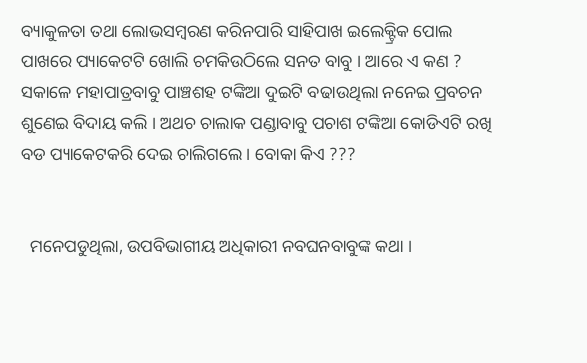ବ୍ୟାକୁଳତା ତଥା ଲୋଭସମ୍ୱରଣ କରିନପାରି ସାହିପାଖ ଇଲେକ୍ଟ୍ରିକ ପୋଲ ପାଖରେ ପ୍ୟାକେଟଟି ଖୋଲି ଚମକିଉଠିଲେ ସନତ ବାବୁ । ଆରେ ଏ କଣ ? ସକାଳେ ମହାପାତ୍ରବାବୁ ପାଞ୍ଚଶହ ଟଙ୍କିଆ ଦୁଇଟି ବଢାଉଥିଲା ନନେଇ ପ୍ରବଚନ ଶୁଣେଇ ବିଦାୟ କଲି । ଅଥଚ ଚାଲାକ ପଣ୍ଡାବାବୁ ପଚାଶ ଟଙ୍କିଆ କୋଡିଏଟି ରଖି ବଡ ପ୍ୟାକେଟକରି ଦେଇ ଚାଲିଗଲେ । ବୋକା କିଏ ???


  ମନେପଡୁଥିଲା, ଉପବିଭାଗୀୟ ଅଧିକାରୀ ନବଘନବାବୁଙ୍କ କଥା ।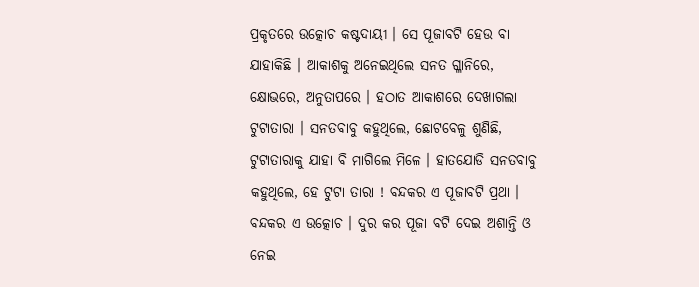ପ୍ରକୃତରେ ଉତ୍କୋଚ କଷ୍ଟଦାୟୀ । ସେ ପୂଜାବଟି ହେଉ ବା ଯାହାକିଛି । ଆକାଶକୁ ଅନେଇଥିଲେ ସନତ ଗ୍ଳାନିରେ, କ୍ଷୋଭରେ, ଅନୁତାପରେ । ହଠାତ ଆକାଶରେ ଦେଖାଗଲା ଟୁଟାତାରା । ସନତବାବୁ କହୁଥିଲେ, ଛୋଟବେଳୁ ଶୁଣିଛି, ଟୁଟାତାରାକୁ ଯାହା ବି ମାଗିଲେ ମିଳେ । ହାତଯୋଡି ସନତବାବୁ କହୁଥିଲେ, ହେ ଟୁଟା ତାରା ! ବନ୍ଦକର ଏ ପୂଜାବଟି ପ୍ରଥା । ବନ୍ଦକର ଏ ଉତ୍କୋଚ । ଦୁର କର ପୂଜା ବଟି ଦେଇ ଅଶାନ୍ତି ଓ ନେଇ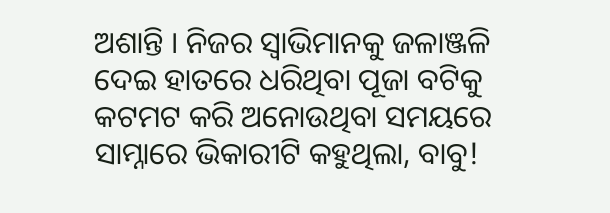ଅଶାନ୍ତି । ନିଜର ସ୍ଵାଭିମାନକୁ ଜଳାଞ୍ଜଳି ଦେଇ ହାତରେ ଧରିଥିବା ପୂଜା ବଟିକୁ କଟମଟ କରି ଅନୋଉଥିବା ସମୟରେ ସାମ୍ନାରେ ଭିକାରୀଟି କହୁଥିଲା, ବାବୁ!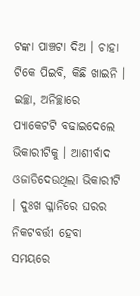ଟଙ୍କା ପାଞ୍ଚଟା ଦିଅ । ଚାହା ଟିକେ ପିଇବି, କିଛି ଖାଇନି । ଇଚ୍ଛା, ଅନିଚ୍ଛାରେ ପ୍ୟାକେଟଟି ବଢାଇଦେଲେ ଭିକାରୀଟିକୁ । ଆଶୀର୍ବାଦ ଓଜାଡିଦେଉଥିଲା ଭିକାରୀଟି । ଦୁଃଖ ଗ୍ଳାନିରେ ଘରର ନିକଟବର୍ତ୍ତୀ ହେବା ସମୟରେ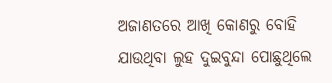ଅଜାଣତରେ ଆଖି କୋଣରୁ ବୋହି ଯାଉଥିବା ଲୁହ ଦୁଇବୁନ୍ଦା ପୋଛୁଥିଲେ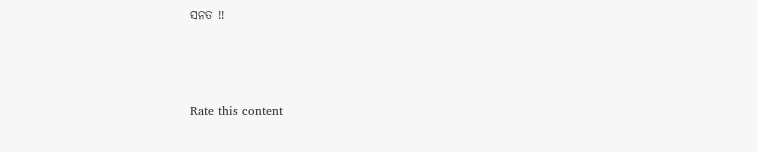ସନତ !!



Rate this content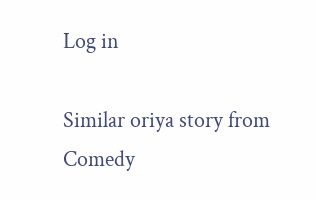Log in

Similar oriya story from Comedy